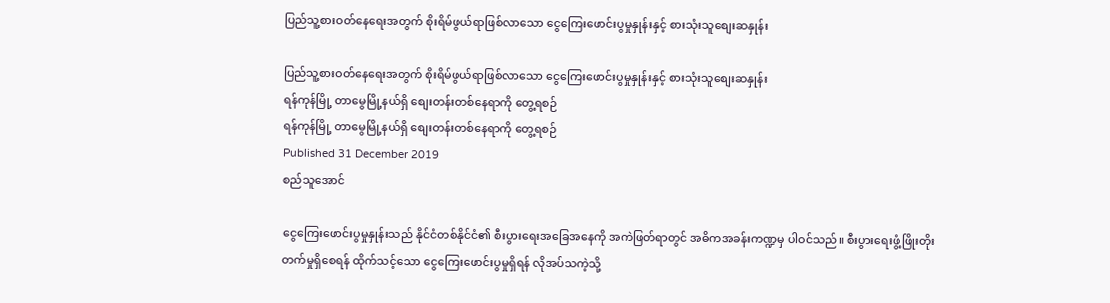ပြည်သူ့စားဝတ်နေရေးအတွက် စိုးရိမ်ဖွယ်ရာဖြစ်လာသော ငွေကြေးဖောင်းပွမှုနှုန်းနှင့် စားသုံးသူစျေးဆနှုန်း

ပြည်သူ့စားဝတ်နေရေးအတွက် စိုးရိမ်ဖွယ်ရာဖြစ်လာသော ငွေကြေးဖောင်းပွမှုနှုန်းနှင့် စားသုံးသူစျေးဆနှုန်း
ရန်ကုန်မြို့ တာမွေမြို့နယ်ရှိ စျေးတန်းတစ်နေရာကို တွေ့ရစဉ်
ရန်ကုန်မြို့ တာမွေမြို့နယ်ရှိ စျေးတန်းတစ်နေရာကို တွေ့ရစဉ်
Published 31 December 2019
စည်သူအောင်

ငွေကြေးဖောင်းပွမှုနှုန်းသည် နိုင်ငံတစ်နိုင်ငံ၏ စီးပွားရေးအခြေအနေကို အကဲဖြတ်ရာတွင် အဓိကအခန်းကဏ္ဍမှ ပါဝင်သည်။ စီးပွားရေးဖွံ့ဖြိုးတိုးတက်မှုရှိစေရန် ထိုက်သင့်သော ငွေကြေးဖောင်းပွမှုရှိရန် လိုအပ်သကဲ့သို့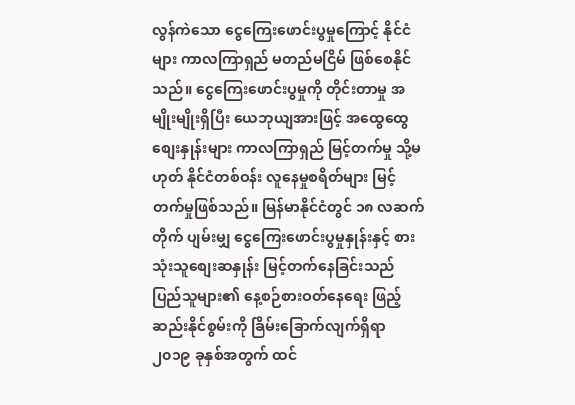လွန်ကဲသော ငွေကြေးဖောင်းပွမှုကြောင့် နိုင်ငံများ ကာလကြာရှည် မတည်မငြိမ် ဖြစ်စေနိုင်သည်။ ငွေကြေးဖောင်းပွမှုကို တိုင်းတာမှု အမျိုးမျိုးရှိပြီး ယေဘုယျအားဖြင့် အထွေထွေစျေးနှုန်းများ ကာလကြာရှည် မြင့်တက်မှု သို့မဟုတ် နိုင်ငံတစ်ဝန်း လူနေမှုစရိတ်များ မြင့်တက်မှုဖြစ်သည်။ မြန်မာနိုင်ငံတွင် ၁၈ လဆက်တိုက် ပျမ်းမျှ ငွေကြေးဖောင်းပွမှုနှုန်းနှင့် စားသုံးသူစျေးဆနှုန်း မြင့်တက်နေခြင်းသည် ပြည်သူများ၏ နေ့စဉ်စားဝတ်နေရေး ဖြည့်ဆည်းနိုင်စွမ်းကို ခြိမ်းခြောက်လျက်ရှိရာ ၂၀၁၉ ခုနှစ်အတွက် ထင်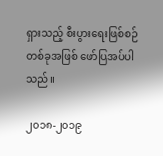ရှားသည့် စီးပွားရေးဖြစ်စဉ်တစ်ခုအဖြစ် ဖော်ပြအပ်ပါသည်။

၂၀၁၈-၂၀၁၉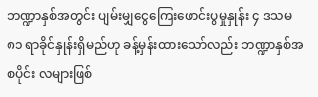ဘဏ္ဍာနှစ်အတွင်း ပျမ်းမျှငွေကြေးဖောင်းပွမှုနှုန်း ၄ ဒသမ ၈၁ ရာခိုင်နှုန်းရှိမည်ဟု ခန့်မှန်းထားသော်လည်း ဘဏ္ဍာနှစ်အစပိုင်း လများဖြစ်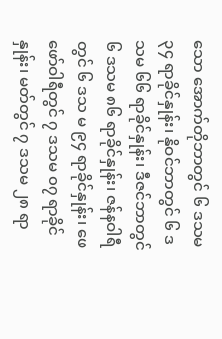သော အောက်တိုဘာတွင် ၆ ဒသမ ၃၄ ရာခိုင်နှုန်း၊ နိုဝင်ဘာတွင် ၆ ဒသမ ၆၆ ရာခိုင်နှုန်း၊ ဒီဇင်ဘာတွင် ၆ ဒသမ ၈၆ ရာခိုင်နှုန်း၊ ဇန်နဝါရီတွင် ၆ ဒသ မ ၉၄ ရာခိုင်နှုန်း၊ ဖေဖော်ဝါရီတွင် ၇ ဒသမ ၀၇ ရာခိုင်နှုန်း၊ မတ်တွင် ၇ ဒသမ ၂၈ ရာ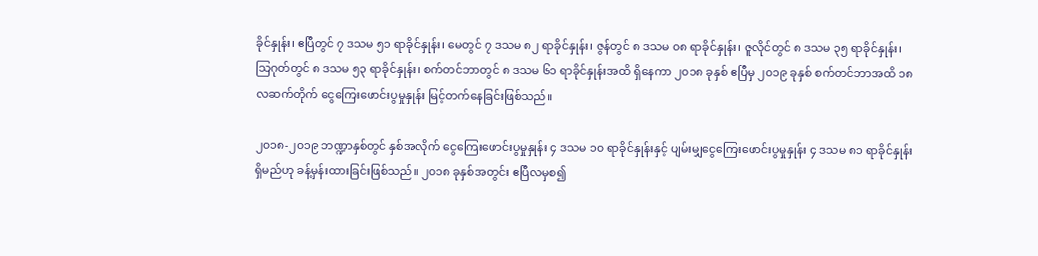ခိုင်နှုန်း၊ ဧပြီတွင် ၇ ဒသမ ၅၁ ရာခိုင်နှုန်း၊ မေတွင် ၇ ဒသမ ၈၂ ရာခိုင်နှုန်း၊ ဇွန်တွင် ၈ ဒသမ ၀၈ ရာခိုင်နှုန်း၊ ဇူလိုင်တွင် ၈ ဒသမ ၃၅ ရာခိုင်နှုန်း၊ သြဂုတ်တွင် ၈ ဒသမ ၅၃ ရာခိုင်နှုန်း၊ စက်တင်ဘာတွင် ၈ ဒသမ ၆၁ ရာခိုင်နှုန်းအထိ ရှိနေကာ ၂၀၁၈ ခုနှစ် ဧပြီမှ ၂၀၁၉ ခုနှစ် စက်တင်ဘာအထိ ၁၈ လဆက်တိုက် ငွေကြေးဖောင်းပွမှုနှုန်း မြင့်တက်နေခြင်းဖြစ်သည်။

၂၀၁၈-၂၀၁၉ ဘဏ္ဍာနှစ်တွင် နှစ်အလိုက် ငွေကြေးဖောင်းပွမှုနှုန်း ၄ ဒသမ ၁၀ ရာခိုင်နှုန်းနှင့် ပျမ်းမျှငွေကြေးဖောင်းပွမှုနှုန်း ၄ ဒသမ ၈၁ ရာခိုင်နှုန်းရှိမည်ဟု ခန့်မှန်းထားခြင်းဖြစ်သည်။ ၂၀၁၈ ခုနှစ်အတွင်း ဧပြီလမှစ၍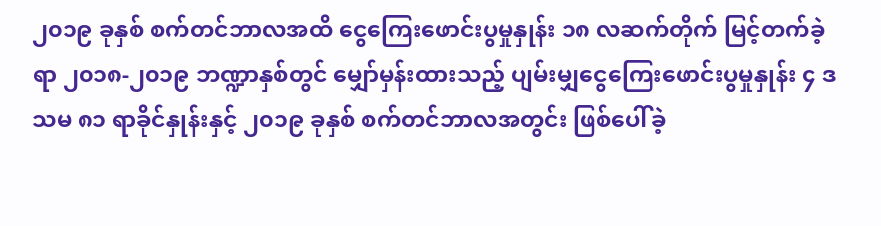၂၀၁၉ ခုနှစ် စက်တင်ဘာလအထိ ငွေကြေးဖောင်းပွမှုနှုန်း ၁၈ လဆက်တိုက် မြင့်တက်ခဲ့ရာ ၂၀၁၈-၂၀၁၉ ဘဏ္ဍာနှစ်တွင် မျှော်မှန်းထားသည့် ပျမ်းမျှငွေကြေးဖောင်းပွမှုနှုန်း ၄ ဒသမ ၈၁ ရာခိုင်နှုန်းနှင့် ၂၀၁၉ ခုနှစ် စက်တင်ဘာလအတွင်း ဖြစ်ပေါ်ခဲ့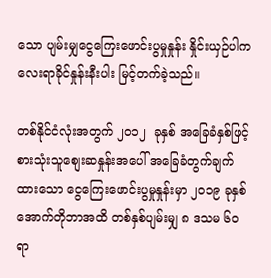သော ပျမ်းမျှငွေကြေးဖောင်းပွမှုနှုန်း နှိုင်းယှဉ်ပါက လေးရာခိုင်နှုန်းနီးပါး မြင့်တက်ခဲ့သည်။

တစ်နိုင်ငံလုံးအတွက် ၂၀၁၂  ခုနှစ် အခြေခံနှစ်ဖြင့် စားသုံးသူစျေးဆနှုန်းအပေါ် အခြေခံတွက်ချက်ထားသော ငွေကြေးဖောင်းပွမှုနှုန်းမှာ ၂၀၁၉ ခုနှစ် အောက်တိုဘာအထိ တစ်နှစ်ပျမ်းမျှ ၈ ဒသမ ၆၀ ရာ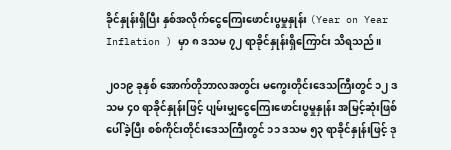ခိုင်နှုန်းရှိပြီး နှစ်အလိုက်ငွေကြေးဖောင်းပွမှုနှုန်း (Year on Year Inflation ) မှာ ၈ ဒသမ ၇၂ ရာခိုင်နှုန်းရှိကြောင်း သိရသည်။

၂၀၁၉ ခုနှစ် အောက်တိုဘာလအတွင်း မကွေးတိုင်းဒေသကြီးတွင် ၁၂ ဒသမ ၄၀ ရာခိုင်နှုန်းဖြင့် ပျမ်းမျှငွေကြေးဖောင်းပွမှုနှုန်း အမြင့်ဆုံးဖြစ်ပေါ်ခဲ့ပြီး စစ်ကိုင်းတိုင်းဒေသကြီးတွင် ၁၁ ဒသမ ၅၃ ရာခိုင်နှုန်းဖြင့် ဒု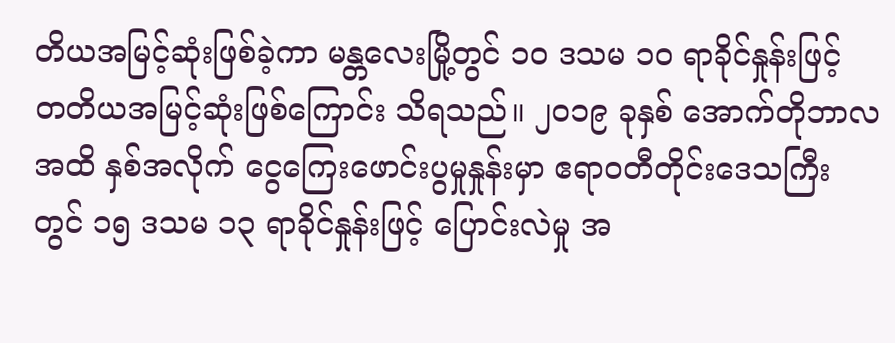တိယအမြင့်ဆုံးဖြစ်ခဲ့ကာ မန္တလေးမြို့တွင် ၁၀ ဒသမ ၁၀ ရာခိုင်နှုန်းဖြင့် တတိယအမြင့်ဆုံးဖြစ်ကြောင်း သိရသည်။ ၂၀၁၉ ခုနှစ် အောက်တိုဘာလအထိ နှစ်အလိုက် ငွေကြေးဖောင်းပွမှုနှုန်းမှာ ဧရာဝတီတိုင်းဒေသကြီးတွင် ၁၅ ဒသမ ၁၃ ရာခိုင်နှုန်းဖြင့် ပြောင်းလဲမှု အ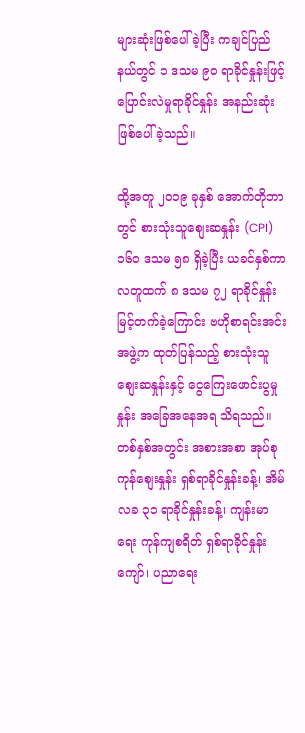များဆုံးဖြစ်ပေါ်ခဲ့ပြီး ကချင်ပြည်နယ်တွင် ၁ ဒသမ ၉၀ ရာခိုင်နှုန်းဖြင့် ပြောင်းလဲမှုရာခိုင်နှုန်း အနည်းဆုံးဖြစ်ပေါ်ခဲ့သည်။

ထို့အတူ ၂၀၁၉ ခုနှစ် အောက်တိုဘာတွင် စားသုံးသူစျေးဆနှုန်း (CPI) ၁၆၀ ဒသမ ၅၈ ရှိခဲ့ပြီး ယခင်နှစ်ကာလတူထက် ၈ ဒသမ ၇၂ ရာခိုင်နှုန်းမြင့်တက်ခဲ့ကြောင်း ဗဟိုစာရင်းအင်းအဖွဲ့က ထုတ်ပြန်သည့် စားသုံးသူစျေးဆနှုန်းနှင့် ငွေကြေးဖောင်းပွမှုနှုန်း အခြေအနေအရ သိရသည်။ တစ်နှစ်အတွင်း အစားအစာ အုပ်စု ကုန်စျေးနှုန်း ရှစ်ရာခိုင်နှုန်းခန့်၊ အိမ်လခ ၃၁ ရာခိုင်နှုန်းခန့်၊ ကျန်းမာရေး ကုန်ကျစရိတ် ရှစ်ရာခိုင်နှုန်းကျော်၊ ပညာရေး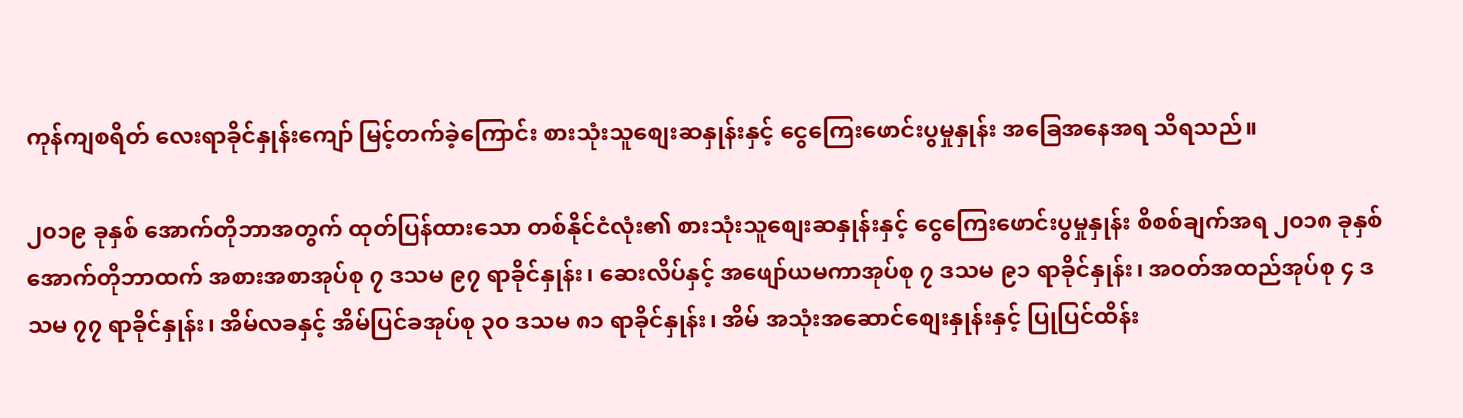ကုန်ကျစရိတ် လေးရာခိုင်နှုန်းကျော် မြင့်တက်ခဲ့ကြောင်း စားသုံးသူစျေးဆနှုန်းနှင့် ငွေကြေးဖောင်းပွမှုနှုန်း အခြေအနေအရ သိရသည်။

၂၀၁၉ ခုနှစ် အောက်တိုဘာအတွက် ထုတ်ပြန်ထားသော တစ်နိုင်ငံလုံး၏ စားသုံးသူစျေးဆနှုန်းနှင့် ငွေကြေးဖောင်းပွမှုနှုန်း စိစစ်ချက်အရ ၂၀၁၈ ခုနှစ် အောက်တိုဘာထက် အစားအစာအုပ်စု ၇ ဒသမ ၉၇ ရာခိုင်နှုန်း၊ ဆေးလိပ်နှင့် အဖျော်ယမကာအုပ်စု ၇ ဒသမ ၉၁ ရာခိုင်နှုန်း၊ အဝတ်အထည်အုပ်စု ၄ ဒသမ ၇၇ ရာခိုင်နှုန်း၊ အိမ်လခနှင့် အိမ်ပြင်ခအုပ်စု ၃၀ ဒသမ ၈၁ ရာခိုင်နှုန်း၊ အိမ် အသုံးအဆောင်စျေးနှုန်းနှင့် ပြုပြင်ထိန်း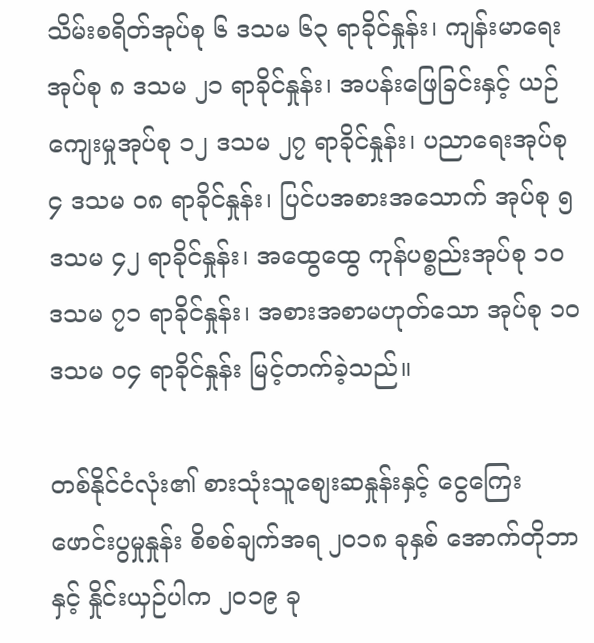သိမ်းစရိတ်အုပ်စု ၆ ဒသမ ၆၃ ရာခိုင်နှုန်း၊ ကျန်းမာရေးအုပ်စု ၈ ဒသမ ၂၁ ရာခိုင်နှုန်း၊ အပန်းဖြေခြင်းနှင့် ယဉ်ကျေးမှုအုပ်စု ၁၂ ဒသမ ၂၇ ရာခိုင်နှုန်း၊ ပညာရေးအုပ်စု ၄ ဒသမ ၀၈ ရာခိုင်နှုန်း၊ ပြင်ပအစားအသောက် အုပ်စု ၅ ဒသမ ၄၂ ရာခိုင်နှုန်း၊ အထွေထွေ ကုန်ပစ္စည်းအုပ်စု ၁၀ ဒသမ ၇၁ ရာခိုင်နှုန်း၊ အစားအစာမဟုတ်သော အုပ်စု ၁၀ ဒသမ ၀၄ ရာခိုင်နှုန်း မြင့်တက်ခဲ့သည်။

တစ်နိုင်ငံလုံး၏ စားသုံးသူစျေးဆနှုန်းနှင့် ငွေကြေးဖောင်းပွမှုနှုန်း စိစစ်ချက်အရ ၂၀၁၈ ခုနှစ် အောက်တိုဘာနှင့် နှိုင်းယှဉ်ပါက ၂၀၁၉ ခု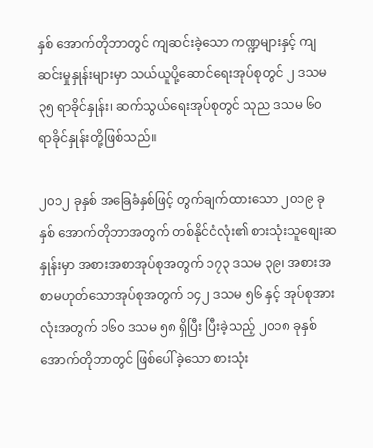နှစ် အောက်တိုဘာတွင် ကျဆင်းခဲ့သော ကဏ္ဍများနှင့် ကျဆင်းမှုနှုန်းများမှာ သယ်ယူပို့ဆောင်ရေးအုပ်စုတွင် ၂ ဒသမ ၃၅ ရာခိုင်နှုန်း၊ ဆက်သွယ်ရေးအုပ်စုတွင် သုည ဒသမ ၆၀ ရာခိုင်နှုန်းတို့ဖြစ်သည်။

၂၀၁၂ ခုနှစ် အခြေခံနှစ်ဖြင့် တွက်ချက်ထားသော ၂၀၁၉ ခုနှစ် အောက်တိုဘာအတွက် တစ်နိုင်ငံလုံး၏ စားသုံးသူစျေးဆနှုန်းမှာ အစားအစာအုပ်စုအတွက် ၁၇၃ ဒသမ ၃၉၊ အစားအစာမဟုတ်သောအုပ်စုအတွက် ၁၄၂ ဒသမ ၅၆ နှင့် အုပ်စုအားလုံးအတွက် ၁၆၀ ဒသမ ၅၈ ရှိပြီး ပြီးခဲ့သည့် ၂၀၁၈ ခုနှစ် အောက်တိုဘာတွင် ဖြစ်ပေါ်ခဲ့သော စားသုံး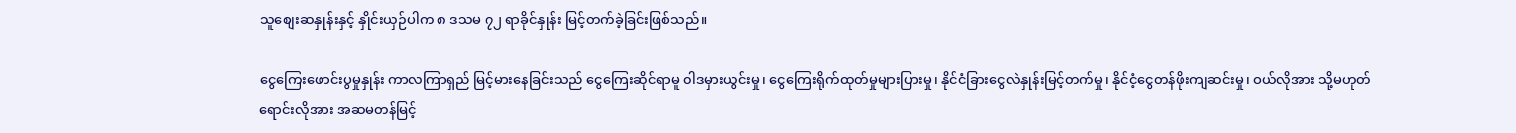သူစျေးဆနှုန်းနှင့် နှိုင်းယှဉ်ပါက ၈ ဒသမ ၇၂ ရာခိုင်နှုန်း မြင့်တက်ခဲ့ခြင်းဖြစ်သည်။

ငွေကြေးဖောင်းပွမှုနှုန်း ကာလကြာရှည် မြင့်မားနေခြင်းသည် ငွေကြေးဆိုင်ရာမူ ၀ါဒမှားယွင်းမှု၊ ငွေကြေးရိုက်ထုတ်မှုများပြားမှု၊ နိုင်ငံခြားငွေလဲနှုန်းမြင့်တက်မှု၊ နိုင်ငံ့ငွေတန်ဖိုးကျဆင်းမှု၊ ဝယ်လိုအား သို့မဟုတ် ရောင်းလိုအား အဆမတန်မြင့်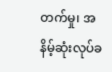တက်မှု၊ အနိမ့်ဆုံးလုပ်ခ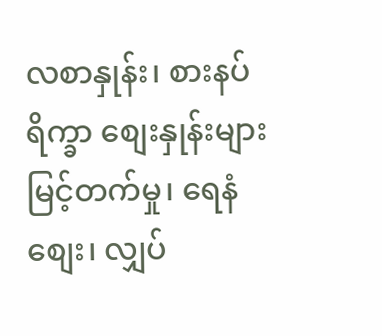လစာနှုန်း၊ စားနပ်ရိက္ခာ စျေးနှုန်းများ မြင့်တက်မှု၊ ရေနံစျေး၊ လျှပ်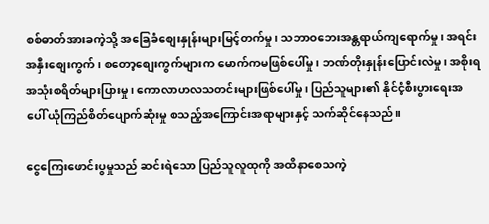စစ်ဓာတ်အားခကဲ့သို့ အခြေခံစျေးနှုန်းများမြင့်တက်မှု၊ သဘာဝဘေးအန္တရာယ်ကျရောက်မှု၊ အရင်းအနှီးစျေးကွက်၊ စတော့စျေးကွက်များက မောက်ကမဖြစ်ပေါ်မှု၊ ဘဏ်တိုးနှုန်းပြောင်းလဲမှု၊ အစိုးရအသုံးစရိတ်များပြားမှု၊ ကောလာဟလသတင်းများဖြစ်ပေါ်မှု၊ ပြည်သူများ၏ နိုင်ငံ့စီးပွားရေးအပေါ် ယုံကြည်စိတ်ပျောက်ဆုံးမှု စသည့်အကြောင်းအရာများနှင့် သက်ဆိုင်နေသည်။

ငွေကြေးဖောင်းပွမှုသည် ဆင်းရဲသော ပြည်သူလူထုကို အထိနာစေသကဲ့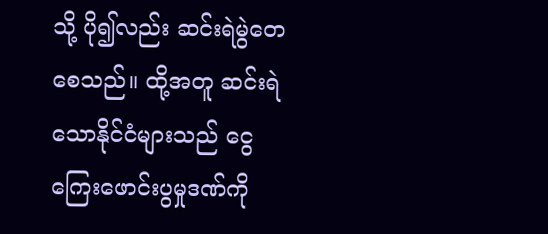သို့ ပို၍လည်း ဆင်းရဲမွဲတေစေသည်။ ထို့အတူ ဆင်းရဲသောနိုင်ငံများသည် ငွေကြေးဖောင်းပွမှုဒဏ်ကို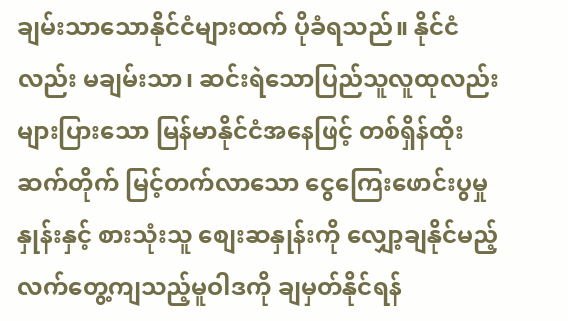ချမ်းသာသောနိုင်ငံများထက် ပိုခံရသည်။ နိုင်ငံလည်း မချမ်းသာ၊ ဆင်းရဲသောပြည်သူလူထုလည်း များပြားသော မြန်မာနိုင်ငံအနေဖြင့် တစ်ရှိန်ထိုးဆက်တိုက် မြင့်တက်လာသော ငွေကြေးဖောင်းပွမှုနှုန်းနှင့် စားသုံးသူ စျေးဆနှုန်းကို လျှော့ချနိုင်မည့် လက်တွေ့ကျသည့်မူဝါဒကို ချမှတ်နိုင်ရန်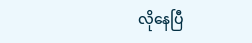လိုနေပြီ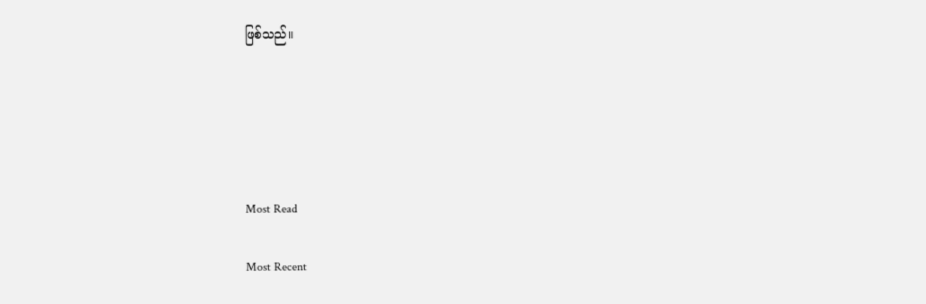ဖြစ်သည်။





Most Read

Most Recent